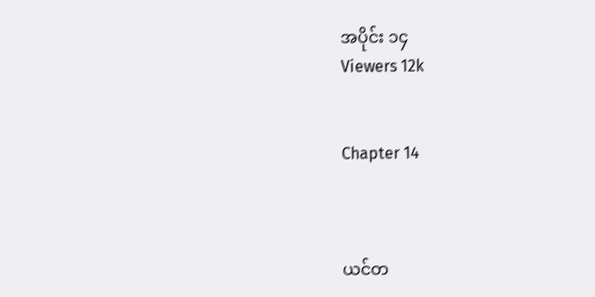အပိုင်း ၁၄
Viewers 12k


Chapter 14



ယင်တ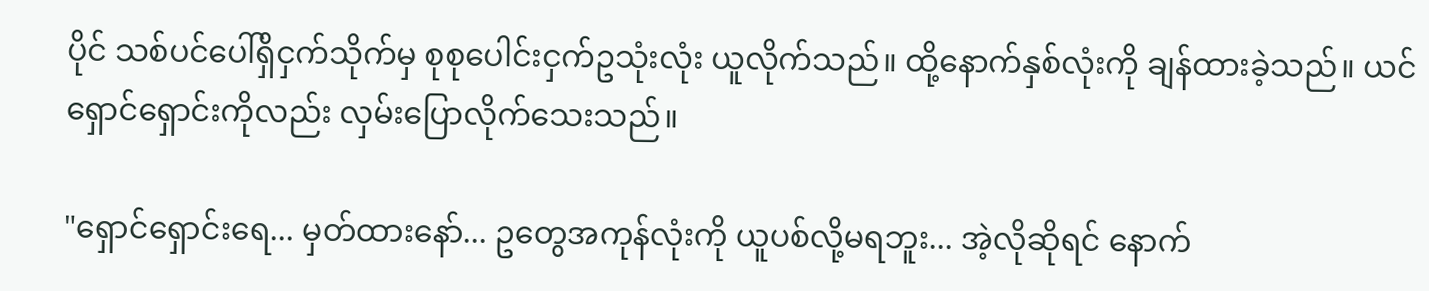ပိုင် သစ်ပင်ပေါ်ရှိငှက်သိုက်မှ စုစုပေါင်းငှက်ဥသုံးလုံး ယူလိုက်သည်။ ထို့နောက်နှစ်လုံးကို ချန်ထားခဲ့သည်။ ယင်ရှောင်ရှောင်းကိုလည်း လှမ်းပြောလိုက်သေးသည်။

"ရှောင်ရှောင်းရေ... မှတ်ထားနော်... ဥတွေအကုန်လုံးကို ယူပစ်လို့မရဘူး... အဲ့လိုဆိုရင် နောက်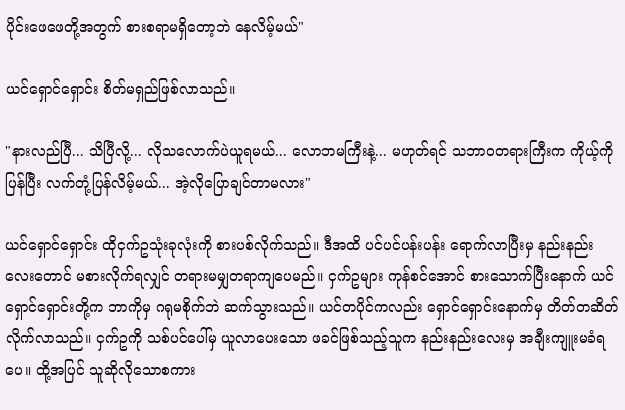ပိုင်းဖေဖေတို့အတွက် စားစရာမရှိတော့ဘဲ နေလိမ့်မယ်"

ယင်ရှောင်ရှောင်း စိတ်မရှည်ဖြစ်လာသည်။

"နားလည်ပြီ... သိပြီလို့... လိုသလောက်ပဲယူရမယ်... လောဘမကြီးနဲ့... မဟုတ်ရင် သဘာဝတရားကြီးက ကိုယ့်ကိုပြန်ပြီး လက်တုံ့ပြန်လိမ့်မယ်... အဲ့လိုပြောချင်တာမလား"

ယင်ရှောင်ရှောင်း ထိုငှက်ဥသုံးခုလုံးကို စားပစ်လိုက်သည်။ ဒီအထိ ပင်ပင်ပန်းပန်း ရောက်လာပြီးမှ နည်းနည်းလေးတောင် မစားလိုက်ရလျှင် တရားမမျှတရာကျပေမည်။ ငှက်ဥများ ကုန်စင်အောင် စားသောက်ပြီးနောက် ယင်ရှောင်ရှောင်းတို့က ဘာကိုမှ ဂရုမစိုက်ဘဲ ဆက်သွားသည်။ ယင်တပိုင်ကလည်း ရှောင်ရှောင်းနောက်မှ တိတ်တဆိတ်လိုက်လာသည်။ ငှက်ဥကို သစ်ပင်ပေါ်မှ ယူလာပေးသော ဖခင်ဖြစ်သည့်သူက နည်းနည်းလေးမှ အချီးကျူးမခံရပေ။ ထို့အပြင် သူဆိုလိုသောစကား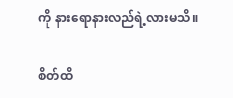ကို နားရောနားလည်ရဲ့လားမသိ။

စိတ်ထိ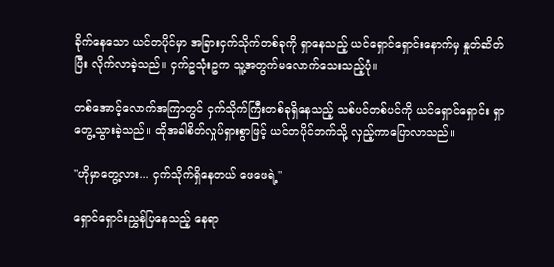ခိုက်နေသော ယင်တပိုင်မှာ အခြားငှက်သိုက်တစ်ခုကို ရှာနေသည့် ယင်ရှောင်ရှောင်းနောက်မှ နှုတ်ဆိတ်ပြီး လိုက်လာခဲ့သည်။ ငှက်ဥသုံးဥက သူ့အတွက်မလောက်သေးသည့်ပုံ။

တစ်အောင့်လောက်အကြာတွင် ငှက်သိုက်ကြီးတစ်ခုရှိနေသည့် သစ်ပင်တစ်ပင်ကို ယင်ရှောင်ရှောင်း ရှာတွေ့သွားခဲ့သည်။ ထိုအခါစိတ်လှုပ်ရှားစွာဖြင့် ယင်တပိုင်ဘက်သို့ လှည့်ကာပြောလာသည်။

"ဟိုမှာတွေ့လား... ငှက်သိုက်ရှိနေတယ် ဖေဖေရဲ့"

ရှောင်ရှောင်းညွှန်ပြနေသည့် နေရာ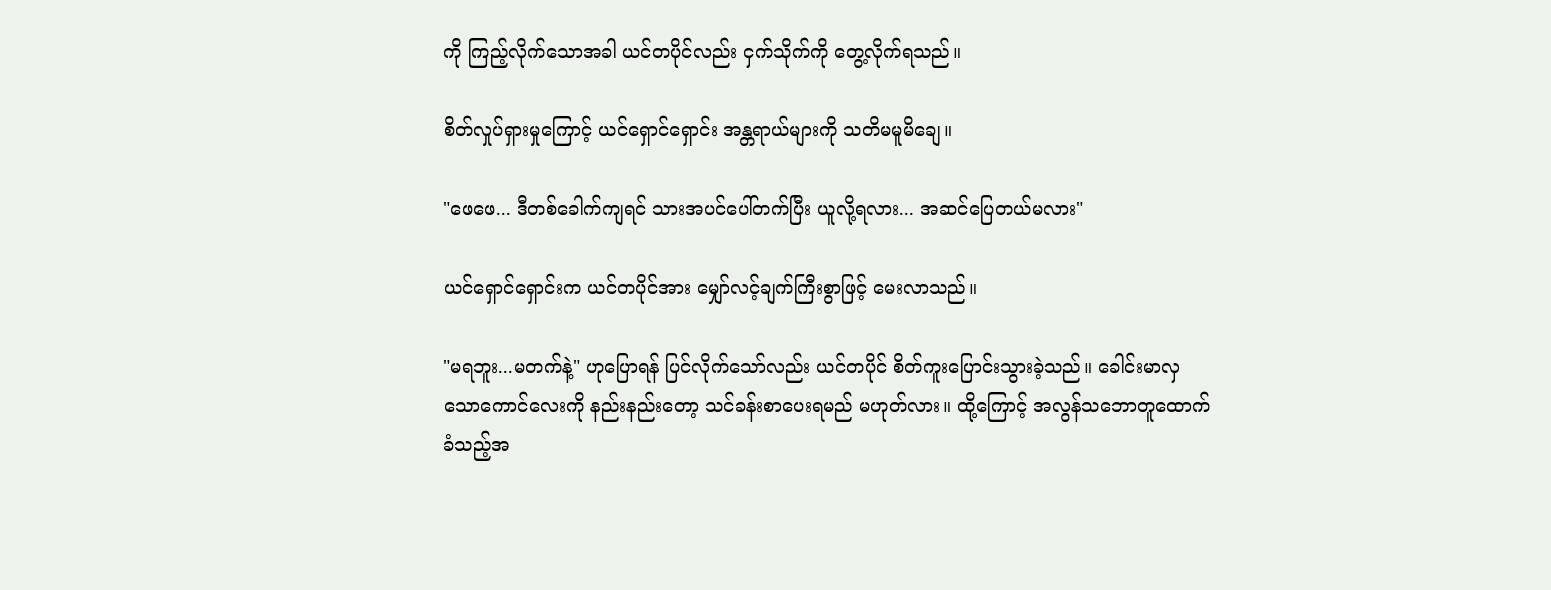ကို ကြည့်လိုက်သောအခါ ယင်တပိုင်လည်း ငှက်သိုက်ကို တွေ့လိုက်ရသည်။

စိတ်လှုပ်ရှားမှုကြောင့် ယင်ရှောင်ရှောင်း အန္တရာယ်များကို သတိမမူမိချေ။

"ဖေဖေ... ဒီတစ်ခေါက်ကျရင် သားအပင်ပေါ်တက်ပြီး ယူလို့ရလား... အဆင်ပြေတယ်မလား"

ယင်ရှောင်ရှောင်းက ယင်တပိုင်အား မျှော်လင့်ချက်ကြီးစွာဖြင့် မေးလာသည်။

"မရဘူး...မတက်နဲ့" ဟုပြောရန် ပြင်လိုက်သော်လည်း ယင်တပိုင် စိတ်ကူးပြောင်းသွားခဲ့သည်။ ခေါင်းမာလှသောကောင်လေးကို နည်းနည်းတော့ သင်ခန်းစာပေးရမည် မဟုတ်လား။ ထို့ကြောင့် အလွန်သဘောတူထောက်ခံသည့်အ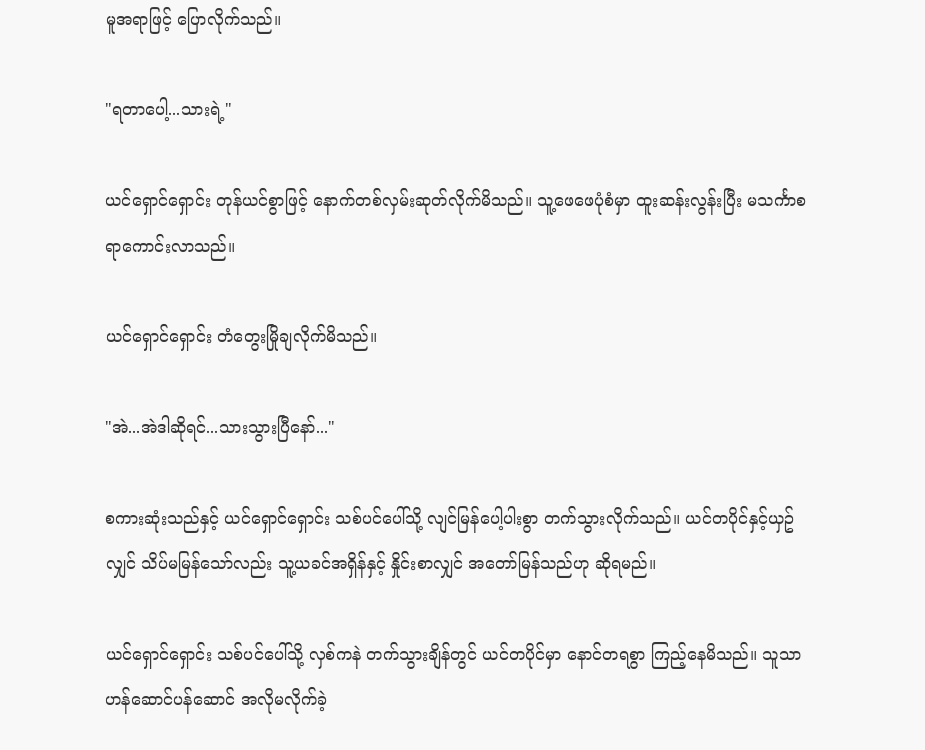မူအရာဖြင့် ပြောလိုက်သည်။

"ရတာပေါ့...သားရဲ့"

ယင်ရှောင်ရှောင်း တုန်ယင်စွာဖြင့် နောက်တစ်လှမ်းဆုတ်လိုက်မိသည်။ သူ့ဖေဖေပုံစံမှာ ထူးဆန်းလွန်းပြီး မသင်္ကာစရာကောင်းလာသည်။

ယင်ရှောင်ရှောင်း တံတွေးမြိုချလိုက်မိသည်။

"အဲ...အဲဒါဆိုရင်...သားသွားပြီနော်..."

စကားဆုံးသည်နှင့် ယင်ရှောင်ရှောင်း သစ်ပင်ပေါ်သို့ လျင်မြန်ပေါ့ပါးစွာ တက်သွားလိုက်သည်။ ယင်တပိုင်နှင့်ယှဥ်လျှင် သိပ်မမြန်သော်လည်း သူ့ယခင်အရှိန်နှင့် နှိုင်းစာလျှင် အတော်မြန်သည်ဟု ဆိုရမည်။

ယင်ရှောင်ရှောင်း သစ်ပင်ပေါ်သို့ လှစ်ကနဲ တက်သွားချိန်တွင် ယင်တပိုင်မှာ နောင်တရစွာ ကြည့်နေမိသည်။ သူသာဟန်ဆောင်ပန်ဆောင် အလိုမလိုက်ခဲ့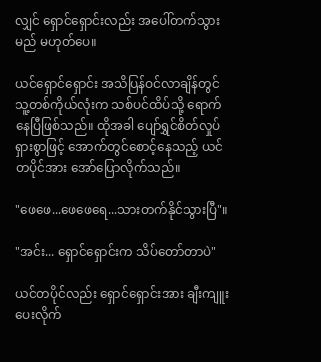လျှင် ရှောင်ရှောင်းလည်း အပေါ်တက်သွားမည် မဟုတ်ပေ။

ယင်ရှောင်ရှောင်း အသိပြန်ဝင်လာချိန်တွင် သူ့တစ်ကိုယ်လုံးက သစ်ပင်ထိပ်သို့ ရောက်နေပြီဖြစ်သည်။ ထိုအခါ ပျော်ရွှင်စိတ်လှုပ်ရှားစွာဖြင့် အောက်တွင်စောင့်နေသည့် ယင်တပိုင်အား အော်ပြောလိုက်သည်။

"ဖေဖေ...ဖေဖေရေ...သားတက်နိုင်သွားပြီ"။

"အင်း... ရှောင်ရှောင်းက သိပ်တော်တာပဲ"

ယင်တပိုင်လည်း ရှောင်ရှောင်းအား ချီးကျူးပေးလိုက်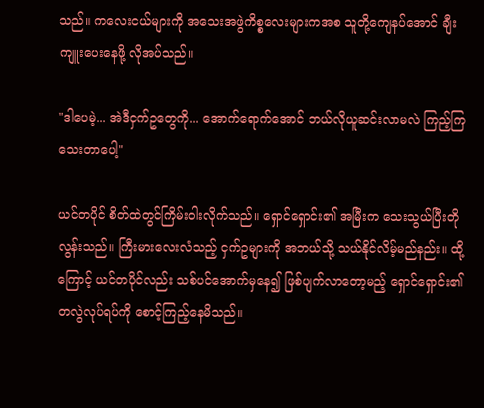သည်။ ကလေးငယ်များကို အသေးအဖွဲကိစ္စလေးများကအစ သူတို့ကျေနပ်အောင် ချီးကျူးပေးနေဖို့ လိုအပ်သည်။

"ဒါပေမဲ့... အဲဒီငှက်ဥတွေကို... အောက်ရောက်အောင် ဘယ်လိုယူဆင်းလာမလဲ ကြည့်ကြသေးတာပေါ့"

ယင်တပိုင် စိတ်ထဲတွင်ကြိမ်းဝါးလိုက်သည်။ ရှောင်ရှောင်း၏ အမြီးက သေးသွယ်ပြီးတိုလွန်းသည်။ ကြီးမားလေးလံသည့် ငှက်ဥများကို အဘယ်သို့ သယ်နိုင်လိမ့်မည်နည်း။ ထို့ကြောင့် ယင်တပိုင်လည်း သစ်ပင်အောက်မှနေ၍ ဖြစ်ပျက်လာတော့မည့် ရှောင်ရှောင်း၏ တလွဲလုပ်ရပ်ကို စောင့်ကြည့်နေမိသည်။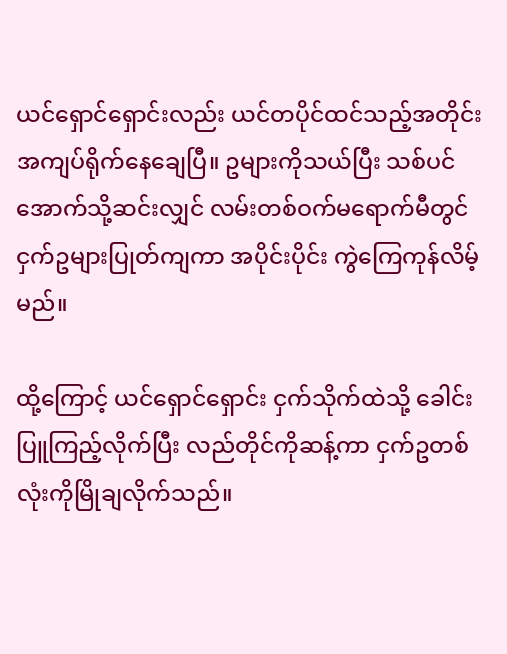ယင်ရှောင်ရှောင်းလည်း ယင်တပိုင်ထင်သည့်အတိုင်း အကျပ်ရိုက်နေချေပြီ။ ဥများကိုသယ်ပြီး သစ်ပင်အောက်သို့ဆင်းလျှင် လမ်းတစ်ဝက်မရောက်မီတွင် ငှက်ဥများပြုတ်ကျကာ အပိုင်းပိုင်း ကွဲကြေကုန်လိမ့်မည်။

ထို့ကြောင့် ယင်ရှောင်ရှောင်း ငှက်သိုက်ထဲသို့ ခေါင်းပြူကြည့်လိုက်ပြီး လည်တိုင်ကိုဆန့်ကာ ငှက်ဥတစ်လုံးကိုမြိုချလိုက်သည်။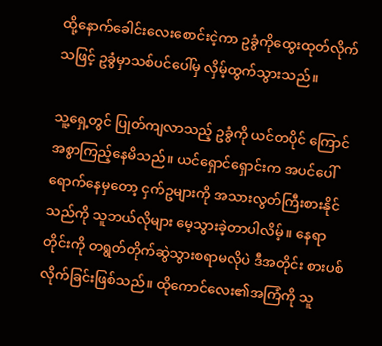ထို့နောက်ခေါင်းလေးစောင်းငဲ့ကာ ဥခွံကိုထွေးထုတ်လိုက်သဖြင့် ဥခွံမှာသစ်ပင်ပေါ်မှ လှိမ့်ထွက်သွားသည်။

သူ့ရှေ့တွင် ပြုတ်ကျလာသည့် ဥခွံကို ယင်တပိုင် ကြောင်အစွာကြည့်နေမိသည်။ ယင်ရှောင်ရှောင်းက အပင်ပေါ်ရောက်နေမှတော့ ငှက်ဥများကို အသားလွတ်ကြီးစားနိုင်သည်ကို သူဘယ်လိုများ မေ့သွားခဲ့တာပါလိမ့်။ နေရာတိုင်းကို တရွတ်တိုက်ဆွဲသွားစရာမလိုပဲ ဒီအတိုင်း စားပစ်လိုက်ခြင်းဖြစ်သည်။ ထိုကောင်လေး၏အကြံကို သူ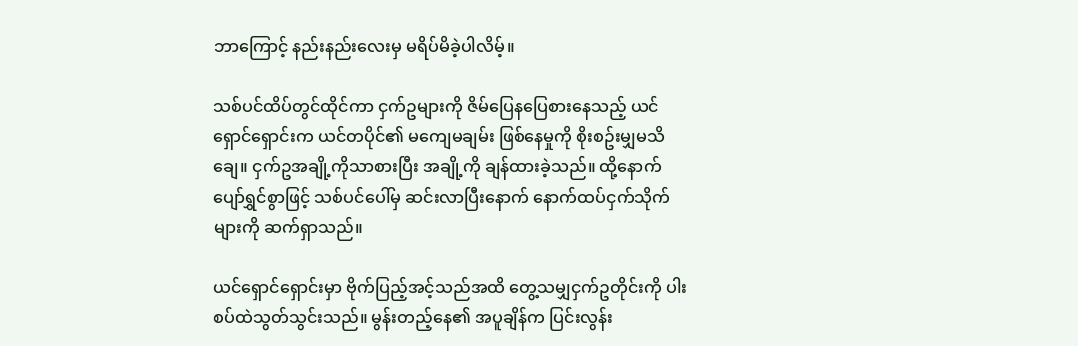ဘာကြောင့် နည်းနည်းလေးမှ မရိပ်မိခဲ့ပါလိမ့်။

သစ်ပင်ထိပ်တွင်ထိုင်ကာ ငှက်ဥများကို ဇိမ်ပြေနပြေစားနေသည့် ယင်ရှောင်ရှောင်းက ယင်တပိုင်၏ မကျေမချမ်း ဖြစ်နေမှုကို စိုးစဥ်းမျှမသိချေ။ ငှက်ဥအချို့ကိုသာစားပြီး အချို့ကို ချန်ထားခဲ့သည်။ ထို့နောက် ပျော်ရွှင်စွာဖြင့် သစ်ပင်ပေါ်မှ ဆင်းလာပြီးနောက် နောက်ထပ်ငှက်သိုက်များကို ဆက်ရှာသည်။

ယင်ရှောင်ရှောင်းမှာ ဗိုက်ပြည့်အင့်သည်အထိ တွေ့သမျှငှက်ဥတိုင်းကို ပါးစပ်ထဲသွတ်သွင်းသည်။ မွန်းတည့်နေ၏ အပူချိန်က ပြင်းလွန်း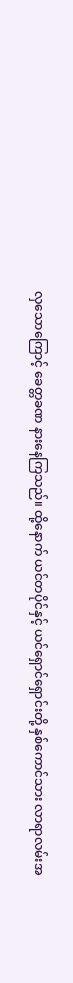လှသောကြောင့် ခေတ္တခဏ နားနေကြသည်။ ထို့နောက် ယင်တပိုင်နှင့် ယင်ရှောင်ရှောင်းတို့ နှစ်ကောင်သား လာရာလမ်းအ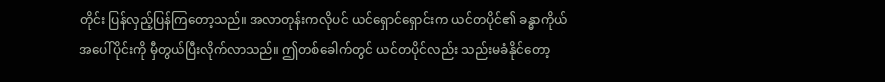တိုင်း ပြန်လှည့်ပြန်ကြတော့သည်။ အလာတုန်းကလိုပင် ယင်ရှောင်ရှောင်းက ယင်တပိုင်၏ ခန္ဓာကိုယ်အပေါ်ပိုင်းကို မှီတွယ်ပြီးလိုက်လာသည်။ ဤတစ်ခေါက်တွင် ယင်တပိုင်လည်း သည်းမခံနိုင်တော့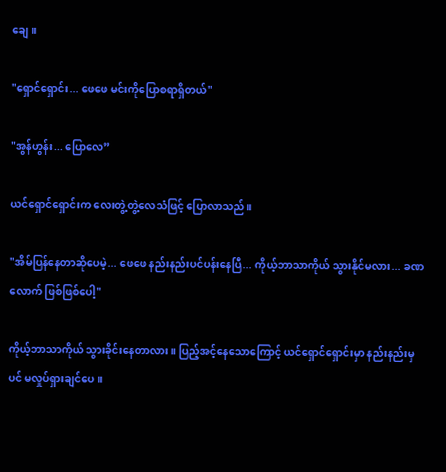ချေ။

"ရှောင်ရှောင်း... ဖေဖေ မင်းကိုပြောစရာရှိတယ်"

"အွန်ဟွန်း... ပြောလေ”

ယင်ရှောင်ရှောင်းက လေးတွဲ့တွဲ့လေသံဖြင့် ပြောလာသည်။

"အိမ်ပြန်နေတာဆိုပေမဲ့... ဖေဖေ နည်းနည်းပင်ပန်းနေပြီ... ကိုယ့်ဘာသာကိုယ် သွားနိုင်မလား... ခဏလောက် ဖြစ်ဖြစ်ပေါ့"

ကိုယ့်ဘာသာကိုယ် သွားခိုင်းနေတာလား။ ပြည့်အင့်နေသောကြောင့် ယင်ရှောင်ရှောင်းမှာ နည်းနည်းမှပင် မလှုပ်ရှားချင်ပေ။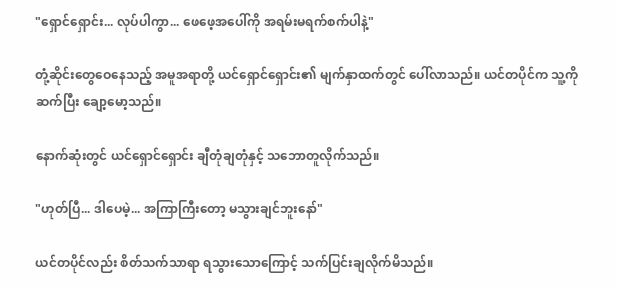"ရှောင်ရှောင်း... လုပ်ပါကွာ... ဖေဖေ့အပေါ်ကို အရမ်းမရက်စက်ပါနဲ့"

တုံ့ဆိုင်းတွေဝေနေသည့် အမူအရာတို့ ယင်ရှောင်ရှောင်း၏ မျက်နှာထက်တွင် ပေါ်လာသည်။ ယင်တပိုင်က သူ့ကိုဆက်ပြီး ချော့မော့သည်။

နောက်ဆုံးတွင် ယင်ရှောင်ရှောင်း ချီတုံချတုံနှင့် သဘောတူလိုက်သည်။

"ဟုတ်ပြီ... ဒါပေမဲ့... အကြာကြီးတော့ မသွားချင်ဘူးနော်"

ယင်တပိုင်လည်း စိတ်သက်သာရာ ရသွားသောကြောင့် သက်ပြင်းချလိုက်မိသည်။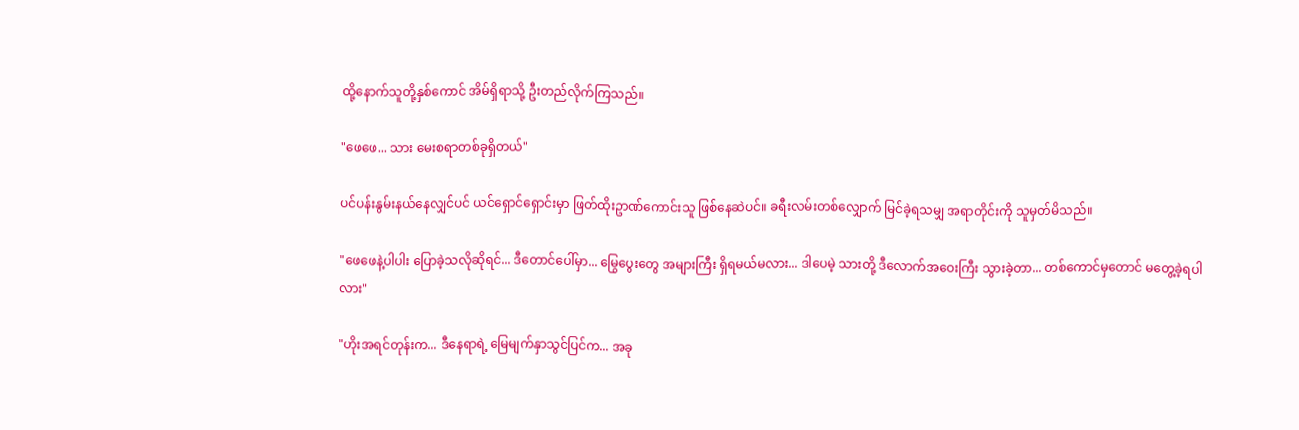ထို့နောက်သူတို့နှစ်ကောင် အိမ်ရှိရာသို့ ဦးတည်လိုက်ကြသည်။

"ဖေဖေ... သား မေးစရာတစ်ခုရှိတယ်"

ပင်ပန်းနွမ်းနယ်နေလျှင်ပင် ယင်ရှောင်ရှောင်းမှာ ဖြတ်ထိုးဥာဏ်ကောင်းသူ ဖြစ်နေဆဲပင်။ ခရီးလမ်းတစ်လျှောက် မြင်ခဲ့ရသမျှ အရာတိုင်းကို သူမှတ်မိသည်။

"ဖေဖေနဲ့ပါပါး ပြောခဲ့သလိုဆိုရင်... ဒီတောင်ပေါ်မှာ... မြွေပွေးတွေ အများကြီး ရှိရမယ်မလား... ဒါပေမဲ့ သားတို့ ဒီလောက်အဝေးကြီး သွားခဲ့တာ... တစ်ကောင်မှတောင် မတွေ့ခဲ့ရပါလား"

"ဟိုးအရင်တုန်းက... ဒီနေရာရဲ့ မြေမျက်နှာသွင်ပြင်က... အခု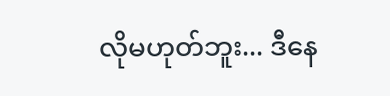လိုမဟုတ်ဘူး... ဒီနေ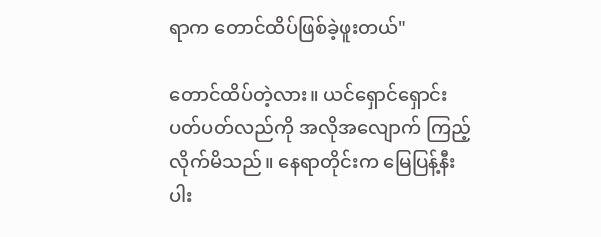ရာက တောင်ထိပ်ဖြစ်ခဲ့ဖူးတယ်"

တောင်ထိပ်တဲ့လား။ ယင်ရှောင်ရှောင်း ပတ်ပတ်လည်ကို အလိုအလျောက် ကြည့်လိုက်မိသည်။ နေရာတိုင်းက မြေပြန့်နီးပါး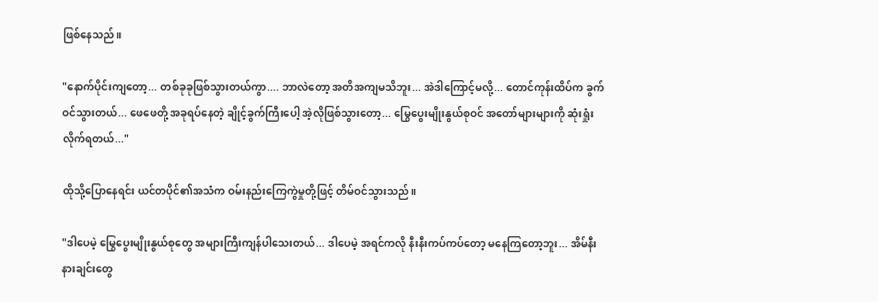ဖြစ်နေသည်။

"နောက်ပိုင်းကျတော့... တစ်ခုခုဖြစ်သွားတယ်ကွာ.... ဘာလဲတော့ အတိအကျမသိဘူး... အဲဒါကြောင့်မလို့... တောင်ကုန်းထိပ်က ခွက်ဝင်သွားတယ်... ဖေဖေတို့ အခုရပ်နေတဲ့ ချိုင့်ခွက်ကြီးပေါ့ အဲ့လိုဖြစ်သွားတော့... မြွေပွေးမျိုးနွယ်စုဝင် အတော်များများကို ဆုံးရှုံးလိုက်ရတယ်..."

ထိုသို့ပြောနေရင်း ယင်တပိုင်၏အသံက ဝမ်းနည်းကြေကွဲမှုတို့ဖြင့် တိမ်ဝင်သွားသည်။

"ဒါပေမဲ့ မြွေပွေးမျိုးနွယ်စုတွေ အများကြီးကျန်ပါသေးတယ်... ဒါပေမဲ့ အရင်ကလို နီးနီးကပ်ကပ်တော့ မနေကြတော့ဘူး... အိမ်နီးနားချင်းတွေ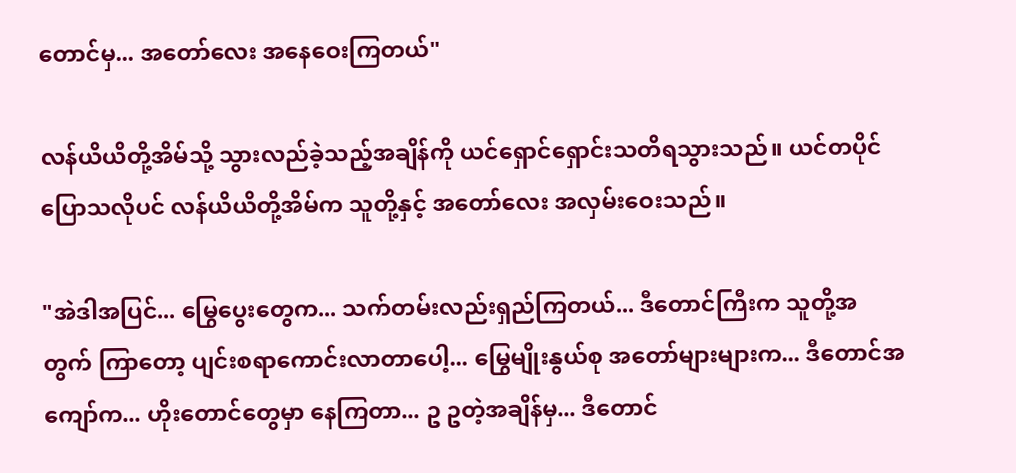တောင်မှ... အတော်လေး အနေဝေးကြတယ်"

လန်ယိယိတို့အိမ်သို့ သွားလည်ခဲ့သည့်အချိန်ကို ယင်ရှောင်ရှောင်းသတိရသွားသည်။ ယင်တပိုင်ပြောသလိုပင် လန်ယိယိတို့အိမ်က သူတို့နှင့် အတော်လေး အလှမ်းဝေးသည်။

"အဲဒါအပြင်... မြွေပွေးတွေက... သက်တမ်းလည်းရှည်ကြတယ်... ဒီတောင်ကြီးက သူတို့အတွက် ကြာတော့ ပျင်းစရာကောင်းလာတာပေါ့... မြွေမျိုးနွယ်စု အတော်များများက... ဒီတောင်အကျော်က... ဟိုးတောင်တွေမှာ နေကြတာ... ဥ ဥတဲ့အချိန်မှ... ဒီတောင်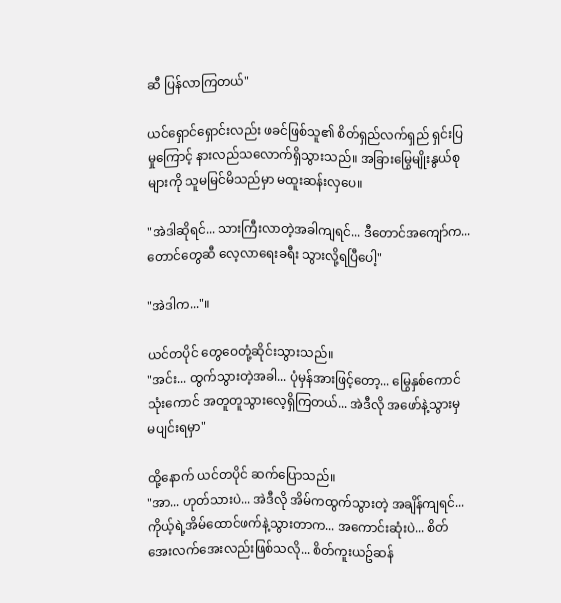ဆီ ပြန်လာကြတယ်"

ယင်ရှောင်ရှောင်းလည်း ဖခင်ဖြစ်သူ၏ စိတ်ရှည်လက်ရှည် ရှင်းပြမှုကြောင့် နားလည်သလောက်ရှိသွားသည်။ အခြားမြွေမျိုးနွယ်စုများကို သူမမြင်မိသည်မှာ မထူးဆန်းလှပေ။

"အဲဒါဆိုရင်... သားကြီးလာတဲ့အခါကျရင်... ဒီတောင်အကျော်က... တောင်တွေဆီ လေ့လာရေးခရီး သွားလို့ရပြီပေါ့"

"အဲဒါက..."။

ယင်တပိုင် တွေဝေတုံ့ဆိုင်းသွားသည်။
"အင်း... ထွက်သွားတဲ့အခါ... ပုံမှန်အားဖြင့်တော့... မြွေနှစ်ကောင်သုံးကောင် အတူတူသွားလေ့ရှိကြတယ်... အဲဒီလို အဖော်နဲ့သွားမှ မပျင်းရမှာ"

ထို့နောက် ယင်တပိုင် ဆက်ပြောသည်။
"အာ... ဟုတ်သားပဲ... အဲဒီလို အိမ်ကထွက်သွားတဲ့ အချိန်ကျရင်... ကိုယ့်ရဲ့အိမ်ထောင်ဖက်နဲ့သွားတာက... အကောင်းဆုံးပဲ... စိတ်အေးလက်အေးလည်းဖြစ်သလို... စိတ်ကူးယဥ်ဆန်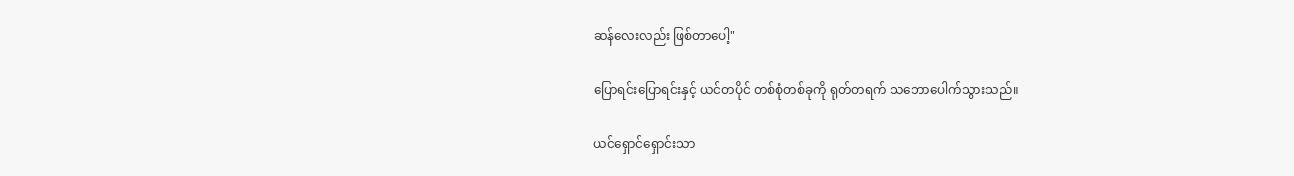ဆန်လေးလည်း ဖြစ်တာပေါ့"

ပြောရင်းပြောရင်းနှင့် ယင်တပိုင် တစ်စုံတစ်ခုကို ရုတ်တရက် သဘောပေါက်သွားသည်။

ယင်ရှောင်ရှောင်းသာ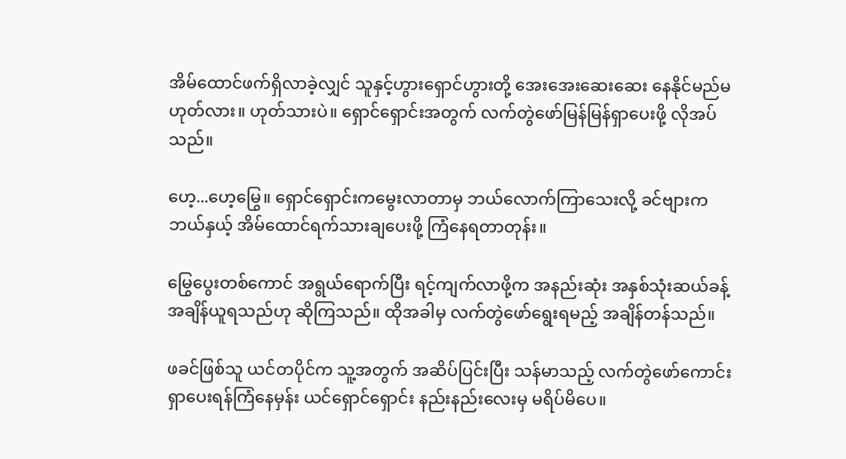အိမ်ထောင်ဖက်ရှိလာခဲ့လျှင် သူနှင့်ဟွားရှောင်ဟွားတို့ အေးအေးဆေးဆေး နေနိုင်မည်မဟုတ်လား။ ဟုတ်သားပဲ။ ရှောင်ရှောင်းအတွက် လက်တွဲဖော်မြန်မြန်ရှာပေးဖို့ လိုအပ်သည်။

ဟေ့...ဟေ့မြွေ။ ရှောင်ရှောင်းကမွေးလာတာမှ ဘယ်လောက်ကြာသေးလို့ ခင်ဗျားက ဘယ်နှယ့် အိမ်ထောင်ရက်သားချပေးဖို့ ကြံနေရတာတုန်း။

မြွေပွေးတစ်ကောင် အရွယ်ရောက်ပြီး ရင့်ကျက်လာဖို့က အနည်းဆုံး အနှစ်သုံးဆယ်ခန့် အချိန်ယူရသည်ဟု ဆိုကြသည်။ ထိုအခါမှ လက်တွဲဖော်ရွေးရမည့် အချိန်တန်သည်။

ဖခင်ဖြစ်သူ ယင်တပိုင်က သူ့အတွက် အဆိပ်ပြင်းပြီး သန်မာသည့် လက်တွဲဖော်ကောင်း ရှာပေးရန်ကြံနေမှန်း ယင်ရှောင်ရှောင်း နည်းနည်းလေးမှ မရိပ်မိပေ။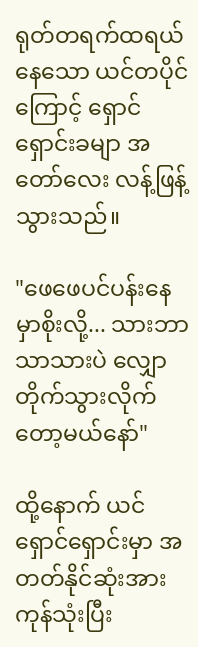ရုတ်တရက်ထရယ်နေသော ယင်တပိုင်ကြောင့် ရှောင်ရှောင်းခမျာ အတော်လေး လန့်ဖြန့်သွားသည်။

"ဖေဖေပင်ပန်းနေမှာစိုးလို့... သားဘာသာသားပဲ လျှောတိုက်သွားလိုက်တော့မယ်နော်"

ထို့နောက် ယင်ရှောင်ရှောင်းမှာ အတတ်နိုင်ဆုံးအားကုန်သုံးပြီး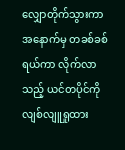လျှောတိုက်သွားကာ အနောက်မှ တခစ်ခစ်ရယ်ကာ လိုက်လာသည့် ယင်တပိုင်ကို လျစ်လျူရှုထား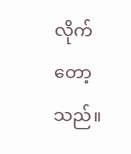လိုက်တော့သည်။